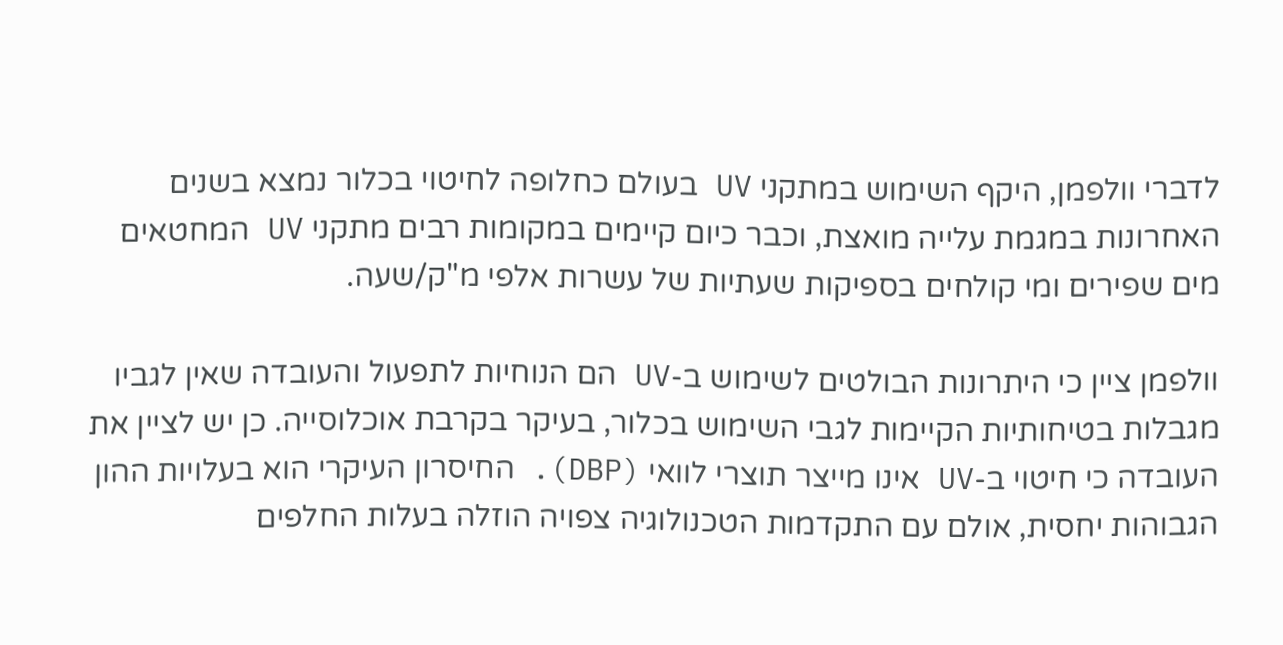לדברי וולפמן, היקף השימוש במתקני UV בעולם כחלופה לחיטוי בכלור נמצא בשנים האחרונות במגמת עלייה מואצת, וכבר כיום קיימים במקומות רבים מתקני UV המחטאים מים שפירים ומי קולחים בספיקות שעתיות של עשרות אלפי מ"ק/שעה.

וולפמן ציין כי היתרונות הבולטים לשימוש ב-UV הם הנוחיות לתפעול והעובדה שאין לגביו מגבלות בטיחותיות הקיימות לגבי השימוש בכלור, בעיקר בקרבת אוכלוסייה. כן יש לציין את העובדה כי חיטוי ב-UV אינו מייצר תוצרי לוואי (DBP). החיסרון העיקרי הוא בעלויות ההון הגבוהות יחסית, אולם עם התקדמות הטכנולוגיה צפויה הוזלה בעלות החלפים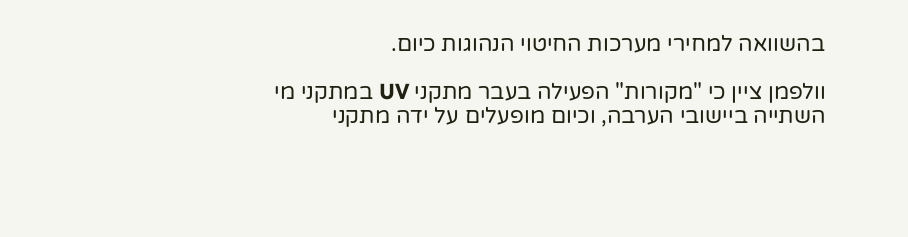בהשוואה למחירי מערכות החיטוי הנהוגות כיום.

וולפמן ציין כי "מקורות" הפעילה בעבר מתקני UV במתקני מי השתייה ביישובי הערבה, וכיום מופעלים על ידה מתקני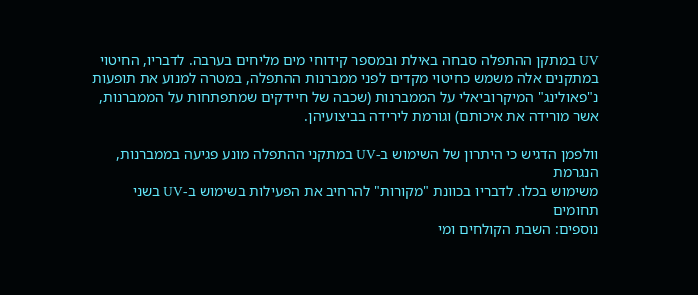UV במתקן ההתפלה סבחה באילת ובמספר קידוחי מים מליחים בערבה. לדבריו, החיטוי במתקנים אלה משמש כחיטוי מקדים לפני ממברנות ההתפלה, במטרה למנוע את תופעות נ"פאולינג" המיקרוביאלי על הממברנות (שכבה של חיידקים שמתפתחות על הממברנות, אשר מורידה את איכותם) וגורמת לירידה בביצועיהן.

וולפמן הדגיש כי היתרון של השימוש ב-UV במתקני ההתפלה מונע פגיעה בממברנות, הנגרמת
משימוש בכלו. לדבריו בכוונת "מקורות" להרחיב את הפעילות בשימוש ב-UV בשני תחומים
נוספים: השבת הקולחים ומי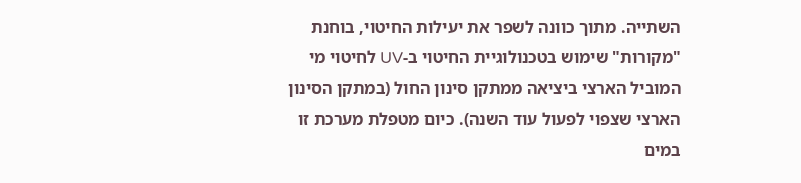השתייה. מתוך כוונה לשפר את יעילות החיטוי, בוחנת "מקורות" שימוש בטכנולוגיית החיטוי ב-UV לחיטוי מי המוביל הארצי ביציאה ממתקן סינון החול (במתקן הסינון הארצי שצפוי לפעול עוד השנה). כיום מטפלת מערכת זו במים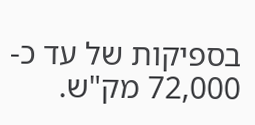בספיקות של עד כ- 72,000 מק"ש.